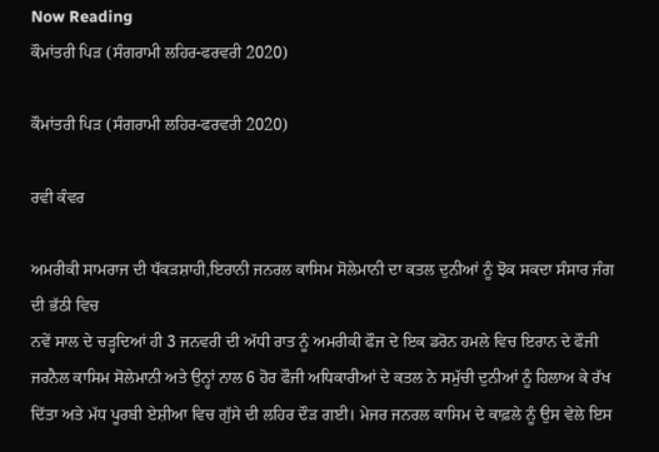Now Reading
ਕੌਮਾਂਤਰੀ ਪਿੜ (ਸੰਗਰਾਮੀ ਲਹਿਰ-ਫਰਵਰੀ 2020)

ਕੌਮਾਂਤਰੀ ਪਿੜ (ਸੰਗਰਾਮੀ ਲਹਿਰ-ਫਰਵਰੀ 2020)

ਰਵੀ ਕੰਵਰ

ਅਮਰੀਕੀ ਸਾਮਰਾਜ ਦੀ ਧੱਕੜਸ਼ਾਹੀ,ਇਰਾਨੀ ਜਨਰਲ ਕਾਸਿਮ ਸੋਲੇਮਾਨੀ ਦਾ ਕਤਲ ਦੁਨੀਆਂ ਨੂੰ ਝੋਕ ਸਕਦਾ ਸੰਸਾਰ ਜੰਗ ਦੀ ਭੱਠੀ ਵਿਚ
ਨਵੇਂ ਸਾਲ ਦੇ ਚੜ੍ਹਦਿਆਂ ਹੀ 3 ਜਨਵਰੀ ਦੀ ਅੱਧੀ ਰਾਤ ਨੂੰ ਅਮਰੀਕੀ ਫੌਜ ਦੇ ਇਕ ਡਰੋਨ ਹਮਲੇ ਵਿਚ ਇਰਾਨ ਦੇ ਫੌਜੀ ਜਰਨੈਲ ਕਾਸਿਮ ਸੋਲੇਮਾਨੀ ਅਤੇ ਉਨ੍ਹਾਂ ਨਾਲ 6 ਹੋਰ ਫੌਜੀ ਅਧਿਕਾਰੀਆਂ ਦੇ ਕਤਲ ਨੇ ਸਮੁੱਚੀ ਦੁਨੀਆਂ ਨੂੰ ਹਿਲਾਅ ਕੇ ਰੱਖ ਦਿੱਤਾ ਅਤੇ ਮੱਧ ਪੂਰਬੀ ਏਸ਼ੀਆ ਵਿਚ ਗੁੱਸੇ ਦੀ ਲਹਿਰ ਦੌੜ ਗਈ। ਮੇਜਰ ਜਨਰਲ ਕਾਸਿਮ ਦੇ ਕਾਫ਼ਲੇ ਨੂੰ ਉਸ ਵੇਲੇ ਇਸ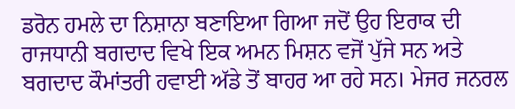ਡਰੋਨ ਹਮਲੇ ਦਾ ਨਿਸ਼ਾਨਾ ਬਣਾਇਆ ਗਿਆ ਜਦੋਂ ਉਹ ਇਰਾਕ ਦੀ ਰਾਜਧਾਨੀ ਬਗਦਾਦ ਵਿਖੇ ਇਕ ਅਮਨ ਮਿਸ਼ਨ ਵਜੋਂ ਪੁੱਜੇ ਸਨ ਅਤੇ ਬਗਦਾਦ ਕੌਮਾਂਤਰੀ ਹਵਾਈ ਅੱਡੇ ਤੋਂ ਬਾਹਰ ਆ ਰਹੇ ਸਨ। ਮੇਜਰ ਜਨਰਲ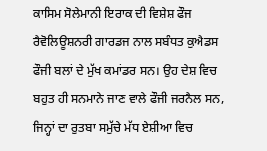ਕਾਸਿਮ ਸੋਲੇਮਾਨੀ ਇਰਾਕ ਦੀ ਵਿਸ਼ੇਸ਼ ਫੌਜ ਰੈਵੋਲਿਊਸ਼ਨਰੀ ਗਾਰਡਜ ਨਾਲ ਸਬੰਧਤ ਕੁਐਡਸ ਫੌਜੀ ਬਲਾਂ ਦੇ ਮੁੱਖ ਕਮਾਂਡਰ ਸਨ। ਉਹ ਦੇਸ਼ ਵਿਚ ਬਹੁਤ ਹੀ ਸਨਮਾਨੇ ਜਾਣ ਵਾਲੇ ਫੌਜੀ ਜਰਨੈਲ ਸਨ, ਜਿਨ੍ਹਾਂ ਦਾ ਰੁਤਬਾ ਸਮੁੱਚੇ ਮੱਧ ਏਸ਼ੀਆ ਵਿਚ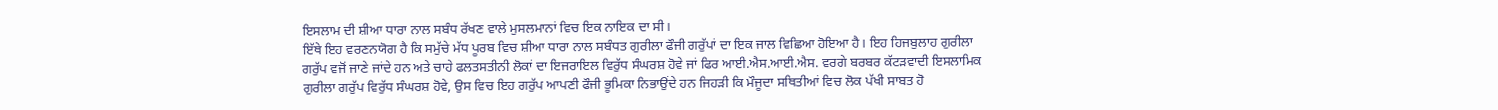ਇਸਲਾਮ ਦੀ ਸ਼ੀਆ ਧਾਰਾ ਨਾਲ ਸਬੰਧ ਰੱਖਣ ਵਾਲੇ ਮੁਸਲਮਾਨਾਂ ਵਿਚ ਇਕ ਨਾਇਕ ਦਾ ਸੀ।
ਇੱਥੇ ਇਹ ਵਰਣਨਯੋਗ ਹੈ ਕਿ ਸਮੁੱਚੇ ਮੱਧ ਪੂਰਬ ਵਿਚ ਸ਼ੀਆ ਧਾਰਾ ਨਾਲ ਸਬੰਧਤ ਗੁਰੀਲਾ ਫੌਜੀ ਗਰੁੱਪਾਂ ਦਾ ਇਕ ਜਾਲ ਵਿਛਿਆ ਹੋਇਆ ਹੈ। ਇਹ ਹਿਜਬੁਲਾਹ ਗੁਰੀਲਾ ਗਰੁੱਪ ਵਜੋਂ ਜਾਣੇ ਜਾਂਦੇ ਹਨ ਅਤੇ ਚਾਹੇ ਫਲਤਸਤੀਨੀ ਲੋਕਾਂ ਦਾ ਇਜਰਾਇਲ ਵਿਰੁੱਧ ਸੰਘਰਸ਼ ਹੋਵੇ ਜਾਂ ਫਿਰ ਆਈ.ਐਸ.ਆਈ.ਐਸ. ਵਰਗੇ ਬਰਬਰ ਕੱਟੜਵਾਦੀ ਇਸਲਾਮਿਕ ਗੁਰੀਲਾ ਗਰੁੱਪ ਵਿਰੁੱਧ ਸੰਘਰਸ਼ ਹੋਵੇ, ਉਸ ਵਿਚ ਇਹ ਗਰੁੱਪ ਆਪਣੀ ਫੌਜੀ ਭੂਮਿਕਾ ਨਿਭਾਉਂਦੇ ਹਨ ਜਿਹੜੀ ਕਿ ਮੌਜੂਦਾ ਸਥਿਤੀਆਂ ਵਿਚ ਲੋਕ ਪੱਖੀ ਸਾਬਤ ਹੋ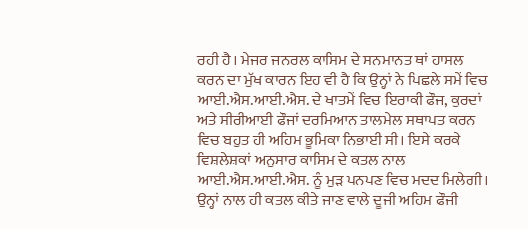ਰਹੀ ਹੈ। ਮੇਜਰ ਜਨਰਲ ਕਾਸਿਮ ਦੇ ਸਨਮਾਨਤ ਥਾਂ ਹਾਸਲ ਕਰਨ ਦਾ ਮੁੱਖ ਕਾਰਨ ਇਹ ਵੀ ਹੈ ਕਿ ਉਨ੍ਹਾਂ ਨੇ ਪਿਛਲੇ ਸਮੇਂ ਵਿਚ ਆਈ.ਐਸ.ਆਈ.ਐਸ. ਦੇ ਖਾਤਮੇਂ ਵਿਚ ਇਰਾਕੀ ਫੌਜ, ਕੁਰਦਾਂ ਅਤੇ ਸੀਰੀਆਈ ਫੌਜਾਂ ਦਰਮਿਆਨ ਤਾਲਮੇਲ ਸਥਾਪਤ ਕਰਨ ਵਿਚ ਬਹੁਤ ਹੀ ਅਹਿਮ ਭੂਮਿਕਾ ਨਿਭਾਈ ਸੀ। ਇਸੇ ਕਰਕੇ ਵਿਸ਼ਲੇਸ਼ਕਾਂ ਅਨੁਸਾਰ ਕਾਸਿਮ ਦੇ ਕਤਲ ਨਾਲ ਆਈ.ਐਸ.ਆਈ.ਐਸ. ਨੂੰ ਮੁੜ ਪਨਪਣ ਵਿਚ ਮਦਦ ਮਿਲੇਗੀ। ਉਨ੍ਹਾਂ ਨਾਲ ਹੀ ਕਤਲ ਕੀਤੇ ਜਾਣ ਵਾਲੇ ਦੂਜੀ ਅਹਿਮ ਫੌਜੀ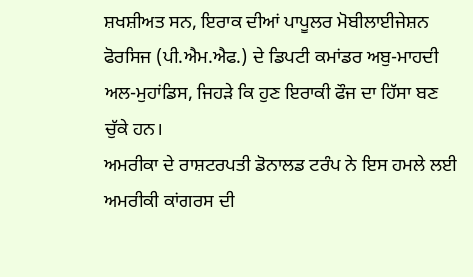ਸ਼ਖਸ਼ੀਅਤ ਸਨ, ਇਰਾਕ ਦੀਆਂ ਪਾਪੂਲਰ ਮੋਬੀਲਾਈਜੇਸ਼ਨ ਫੋਰਸਿਜ (ਪੀ.ਐਮ.ਐਫ.) ਦੇ ਡਿਪਟੀ ਕਮਾਂਡਰ ਅਬੁ-ਮਾਹਦੀ ਅਲ-ਮੁਹਾਂਡਿਸ, ਜਿਹੜੇ ਕਿ ਹੁਣ ਇਰਾਕੀ ਫੌਜ ਦਾ ਹਿੱਸਾ ਬਣ ਚੁੱਕੇ ਹਨ।
ਅਮਰੀਕਾ ਦੇ ਰਾਸ਼ਟਰਪਤੀ ਡੋਨਾਲਡ ਟਰੰਪ ਨੇ ਇਸ ਹਮਲੇ ਲਈ ਅਮਰੀਕੀ ਕਾਂਗਰਸ ਦੀ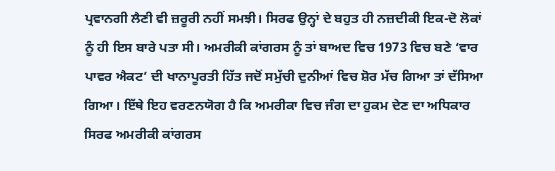ਪ੍ਰਵਾਨਗੀ ਲੈਣੀ ਵੀ ਜ਼ਰੂਰੀ ਨਹੀਂ ਸਮਝੀ। ਸਿਰਫ ਉਨ੍ਹਾਂ ਦੇ ਬਹੁਤ ਹੀ ਨਜ਼ਦੀਕੀ ਇਕ-ਦੋ ਲੋਕਾਂ ਨੂੰ ਹੀ ਇਸ ਬਾਰੇ ਪਤਾ ਸੀ। ਅਮਰੀਕੀ ਕਾਂਗਰਸ ਨੂੰ ਤਾਂ ਬਾਅਦ ਵਿਚ 1973 ਵਿਚ ਬਣੇ ‘ਵਾਰ ਪਾਵਰ ਐਕਟ’ ਦੀ ਖਾਨਾਪੂਰਤੀ ਹਿੱਤ ਜਦੋਂ ਸਮੁੱਚੀ ਦੁਨੀਆਂ ਵਿਚ ਸ਼ੋਰ ਮੱਚ ਗਿਆ ਤਾਂ ਦੱਸਿਆ ਗਿਆ। ਇੱਥੇ ਇਹ ਵਰਣਨਯੋਗ ਹੈ ਕਿ ਅਮਰੀਕਾ ਵਿਚ ਜੰਗ ਦਾ ਹੁਕਮ ਦੇਣ ਦਾ ਅਧਿਕਾਰ ਸਿਰਫ ਅਮਰੀਕੀ ਕਾਂਗਰਸ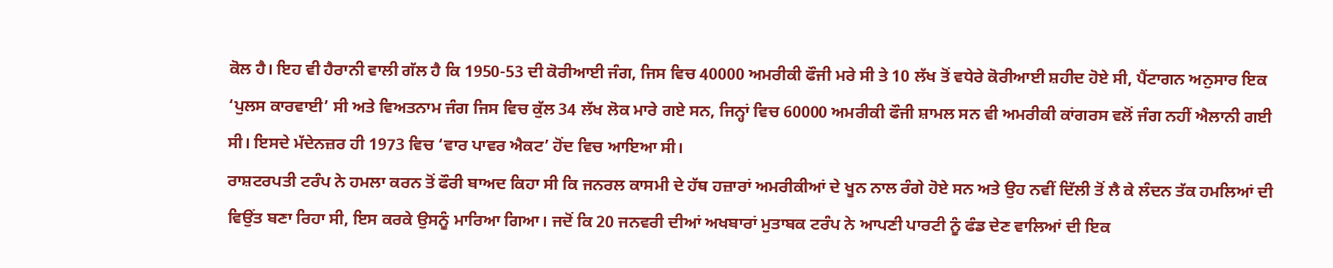ਕੋਲ ਹੈ। ਇਹ ਵੀ ਹੈਰਾਨੀ ਵਾਲੀ ਗੱਲ ਹੈ ਕਿ 1950-53 ਦੀ ਕੋਰੀਆਈ ਜੰਗ, ਜਿਸ ਵਿਚ 40000 ਅਮਰੀਕੀ ਫੌਜੀ ਮਰੇ ਸੀ ਤੇ 10 ਲੱਖ ਤੋਂ ਵਧੇਰੇ ਕੋਰੀਆਈ ਸ਼ਹੀਦ ਹੋਏ ਸੀ, ਪੈਂਟਾਗਨ ਅਨੁਸਾਰ ਇਕ ‘ਪੁਲਸ ਕਾਰਵਾਈ’ ਸੀ ਅਤੇ ਵਿਅਤਨਾਮ ਜੰਗ ਜਿਸ ਵਿਚ ਕੁੱਲ 34 ਲੱਖ ਲੋਕ ਮਾਰੇ ਗਏ ਸਨ, ਜਿਨ੍ਹਾਂ ਵਿਚ 60000 ਅਮਰੀਕੀ ਫੌਜੀ ਸ਼ਾਮਲ ਸਨ ਵੀ ਅਮਰੀਕੀ ਕਾਂਗਰਸ ਵਲੋਂ ਜੰਗ ਨਹੀਂ ਐਲਾਨੀ ਗਈ ਸੀ। ਇਸਦੇ ਮੱਦੇਨਜ਼ਰ ਹੀ 1973 ਵਿਚ ‘ਵਾਰ ਪਾਵਰ ਐਕਟ’ ਹੋਂਦ ਵਿਚ ਆਇਆ ਸੀ।
ਰਾਸ਼ਟਰਪਤੀ ਟਰੰਪ ਨੇ ਹਮਲਾ ਕਰਨ ਤੋਂ ਫੌਰੀ ਬਾਅਦ ਕਿਹਾ ਸੀ ਕਿ ਜਨਰਲ ਕਾਸਮੀ ਦੇ ਹੱਥ ਹਜ਼ਾਰਾਂ ਅਮਰੀਕੀਆਂ ਦੇ ਖੂਨ ਨਾਲ ਰੰਗੇ ਹੋਏ ਸਨ ਅਤੇ ਉਹ ਨਵੀਂ ਦਿੱਲੀ ਤੋਂ ਲੈ ਕੇ ਲੰਦਨ ਤੱਕ ਹਮਲਿਆਂ ਦੀ ਵਿਉਂਤ ਬਣਾ ਰਿਹਾ ਸੀ, ਇਸ ਕਰਕੇ ਉਸਨੂੰ ਮਾਰਿਆ ਗਿਆ। ਜਦੋਂ ਕਿ 20 ਜਨਵਰੀ ਦੀਆਂ ਅਖਬਾਰਾਂ ਮੁਤਾਬਕ ਟਰੰਪ ਨੇ ਆਪਣੀ ਪਾਰਟੀ ਨੂੰ ਫੰਡ ਦੇਣ ਵਾਲਿਆਂ ਦੀ ਇਕ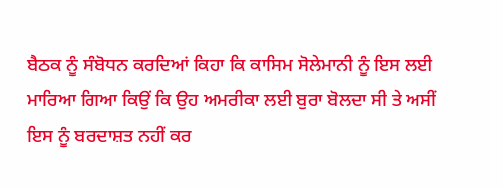ਬੈਠਕ ਨੂੰ ਸੰਬੋਧਨ ਕਰਦਿਆਂ ਕਿਹਾ ਕਿ ਕਾਸਿਮ ਸੋਲੇਮਾਨੀ ਨੂੰ ਇਸ ਲਈ ਮਾਰਿਆ ਗਿਆ ਕਿਉਂ ਕਿ ਉਹ ਅਮਰੀਕਾ ਲਈ ਬੁਰਾ ਬੋਲਦਾ ਸੀ ਤੇ ਅਸੀਂ ਇਸ ਨੂੰ ਬਰਦਾਸ਼ਤ ਨਹੀਂ ਕਰ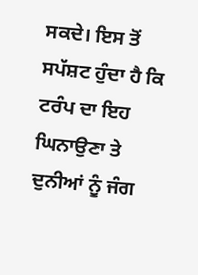ਸਕਦੇ। ਇਸ ਤੋਂ ਸਪੱਸ਼ਟ ਹੁੰਦਾ ਹੈ ਕਿ ਟਰੰਪ ਦਾ ਇਹ ਘਿਨਾਉਣਾ ਤੇ ਦੁਨੀਆਂ ਨੂੰ ਜੰਗ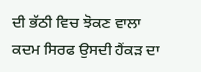ਦੀ ਭੱਠੀ ਵਿਚ ਝੋਕਣ ਵਾਲਾ ਕਦਮ ਸਿਰਫ ਉਸਦੀ ਹੈਂਕੜ ਦਾ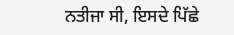ਨਤੀਜਾ ਸੀ, ਇਸਦੇ ਪਿੱਛੇ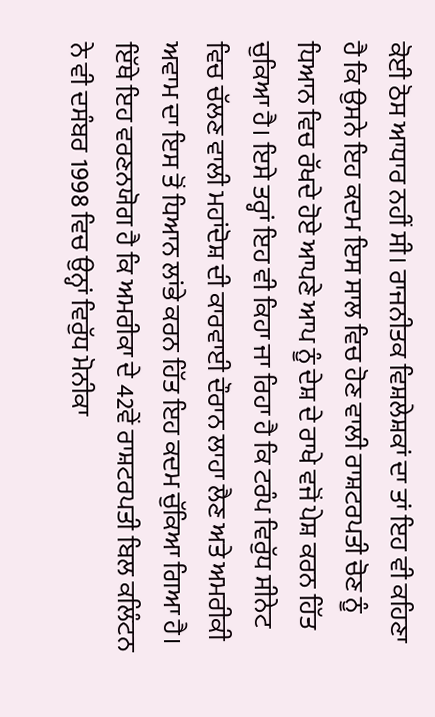ਕੋਈ ਠੋਸ ਆਧਾਰ ਨਹੀਂ ਸੀ। ਰਾਜਨੀਤਕ ਵਿਸ਼ਲੇਸ਼ਕਾਂ ਦਾ ਤਾਂ ਇਹ ਵੀ ਕਹਿਣਾ ਹੈ ਕਿ ਉਸਨੇ ਇਹ ਕਦਮ ਇਸ ਸਾਲ ਵਿਚ ਹੋਣ ਵਾਲੀ ਰਾਸ਼ਟਰਪਤੀ ਚੋਣ ਨੂੰ ਧਿਆਨ ਵਿਚ ਰੱਖਦੇ ਹੋਏ ਆਪਣੇ ਆਪ ਨੂੰ ਦੇਸ਼ ਦੇ ਰਾਖੇ ਵਜੋਂ ਪੇਸ਼ ਕਰਨ ਹਿੱਤ ਚੁਕਿਆ ਹੈ। ਇਸੇ ਤਰ੍ਹਾਂ ਇਹ ਵੀ ਕਿਹਾ ਜਾ ਰਿਹਾ ਹੈ ਕਿ ਟਰੰਪ ਵਿਰੁੱਧ ਸੀਨੇਟ ਵਿਚ ਚੱਲਣ ਵਾਲੀ ਮਹਾਂਦੋਸ਼ ਦੀ ਕਾਰਵਾਈ ਦੌਰਾਨ ਲਾਹਾ ਲੈਣ ਅਤੇ ਅਮਰੀਕੀ ਅਵਾਮ ਦਾ ਇਸ ਤੋਂ ਧਿਆਨ ਲਾਂਭੇ ਕਰਨ ਹਿੱਤ ਇਹ ਕਦਮ ਚੁੱਕਿਆ ਗਿਆ ਹੈ। ਇੱਥੇ ਇਹ ਵਰਣਨਯੋਗ ਹੈ ਕਿ ਅਮਰੀਕਾ ਦੇ 42ਵੇਂ ਰਾਸ਼ਟਰਪਤੀ ਬਿਲ ਕਲਿੰਟਨ   ਨੇ ਵੀ ਦਸੰਬਰ 1998 ਵਿਚ ਉਨ੍ਹਾਂ ਵਿਰੁੱਧ ਮੋਨੀਕਾ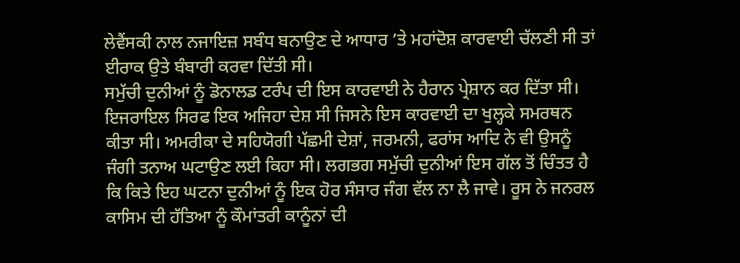ਲੇਵੈਂਸਕੀ ਨਾਲ ਨਜਾਇਜ਼ ਸਬੰਧ ਬਨਾਉਣ ਦੇ ਆਧਾਰ ’ਤੇ ਮਹਾਂਦੋਸ਼ ਕਾਰਵਾਈ ਚੱਲਣੀ ਸੀ ਤਾਂ ਈਰਾਕ ਉਤੇ ਬੰਬਾਰੀ ਕਰਵਾ ਦਿੱਤੀ ਸੀ।
ਸਮੁੱਚੀ ਦੁਨੀਆਂ ਨੂੰ ਡੋਨਾਲਡ ਟਰੰਪ ਦੀ ਇਸ ਕਾਰਵਾਈ ਨੇ ਹੈਰਾਨ ਪ੍ਰੇਸ਼ਾਨ ਕਰ ਦਿੱਤਾ ਸੀ। ਇਜਰਾਇਲ ਸਿਰਫ ਇਕ ਅਜਿਹਾ ਦੇਸ਼ ਸੀ ਜਿਸਨੇ ਇਸ ਕਾਰਵਾਈ ਦਾ ਖੁਲ੍ਹਕੇ ਸਮਰਥਨ ਕੀਤਾ ਸੀ। ਅਮਰੀਕਾ ਦੇ ਸਹਿਯੋਗੀ ਪੱਛਮੀ ਦੇਸ਼ਾਂ, ਜਰਮਨੀ, ਫਰਾਂਸ ਆਦਿ ਨੇ ਵੀ ਉਸਨੂੰ ਜੰਗੀ ਤਨਾਅ ਘਟਾਉਣ ਲਈ ਕਿਹਾ ਸੀ। ਲਗਭਗ ਸਮੁੱਚੀ ਦੁਨੀਆਂ ਇਸ ਗੱਲ ਤੋਂ ਚਿੰਤਤ ਹੈ ਕਿ ਕਿਤੇ ਇਹ ਘਟਨਾ ਦੁਨੀਆਂ ਨੂੰ ਇਕ ਹੋਰ ਸੰਸਾਰ ਜੰਗ ਵੱਲ ਨਾ ਲੈ ਜਾਵੇ। ਰੂਸ ਨੇ ਜਨਰਲ ਕਾਸਿਮ ਦੀ ਹੱਤਿਆ ਨੂੰ ਕੌਮਾਂਤਰੀ ਕਾਨੂੰਨਾਂ ਦੀ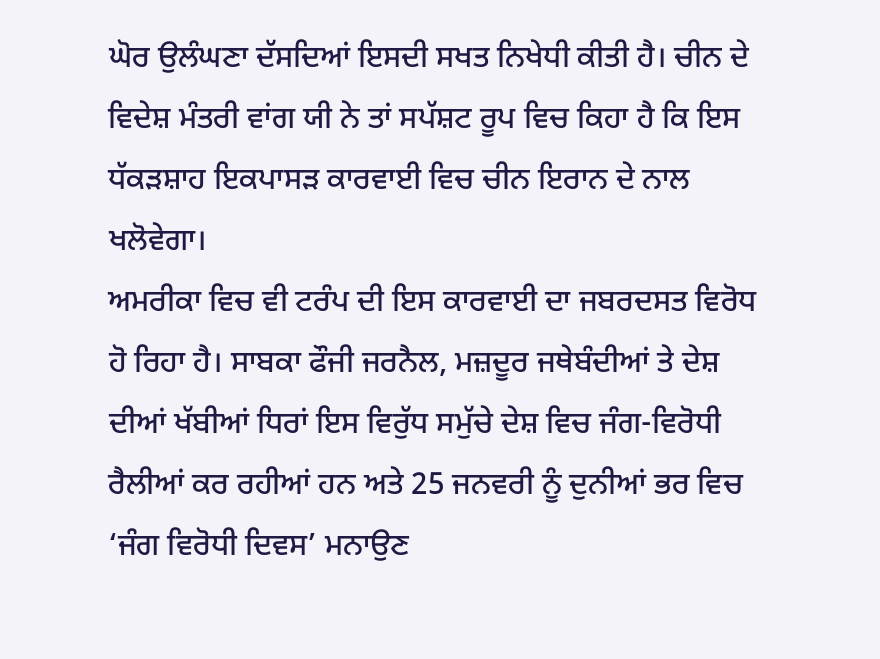ਘੋਰ ਉਲੰਘਣਾ ਦੱਸਦਿਆਂ ਇਸਦੀ ਸਖਤ ਨਿਖੇਧੀ ਕੀਤੀ ਹੈ। ਚੀਨ ਦੇ ਵਿਦੇਸ਼ ਮੰਤਰੀ ਵਾਂਗ ਯੀ ਨੇ ਤਾਂ ਸਪੱਸ਼ਟ ਰੂਪ ਵਿਚ ਕਿਹਾ ਹੈ ਕਿ ਇਸ ਧੱਕੜਸ਼ਾਹ ਇਕਪਾਸੜ ਕਾਰਵਾਈ ਵਿਚ ਚੀਨ ਇਰਾਨ ਦੇ ਨਾਲ ਖਲੋਵੇਗਾ।
ਅਮਰੀਕਾ ਵਿਚ ਵੀ ਟਰੰਪ ਦੀ ਇਸ ਕਾਰਵਾਈ ਦਾ ਜਬਰਦਸਤ ਵਿਰੋਧ ਹੋ ਰਿਹਾ ਹੈ। ਸਾਬਕਾ ਫੌਜੀ ਜਰਨੈਲ, ਮਜ਼ਦੂਰ ਜਥੇਬੰਦੀਆਂ ਤੇ ਦੇਸ਼ ਦੀਆਂ ਖੱਬੀਆਂ ਧਿਰਾਂ ਇਸ ਵਿਰੁੱਧ ਸਮੁੱਚੇ ਦੇਸ਼ ਵਿਚ ਜੰਗ-ਵਿਰੋਧੀ ਰੈਲੀਆਂ ਕਰ ਰਹੀਆਂ ਹਨ ਅਤੇ 25 ਜਨਵਰੀ ਨੂੰ ਦੁਨੀਆਂ ਭਰ ਵਿਚ ‘ਜੰਗ ਵਿਰੋਧੀ ਦਿਵਸ’ ਮਨਾਉਣ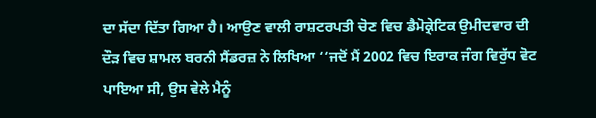ਦਾ ਸੱਦਾ ਦਿੱਤਾ ਗਿਆ ਹੈ। ਆਉਣ ਵਾਲੀ ਰਾਸ਼ਟਰਪਤੀ ਚੋਣ ਵਿਚ ਡੈਮੋਕ੍ਰੇਟਿਕ ਉਮੀਦਵਾਰ ਦੀ ਦੌੜ ਵਿਚ ਸ਼ਾਮਲ ਬਰਨੀ ਸੈਂਡਰਜ਼ ਨੇ ਲਿਖਿਆ ‘‘ਜਦੋਂ ਮੈਂ 2002 ਵਿਚ ਇਰਾਕ ਜੰਗ ਵਿਰੁੱਧ ਵੋਟ ਪਾਇਆ ਸੀ, ਉਸ ਵੇਲੇ ਮੈਨੂੰ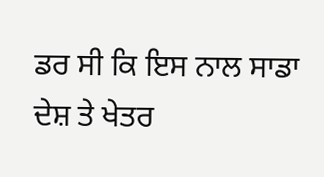ਡਰ ਸੀ ਕਿ ਇਸ ਨਾਲ ਸਾਡਾ ਦੇਸ਼ ਤੇ ਖੇਤਰ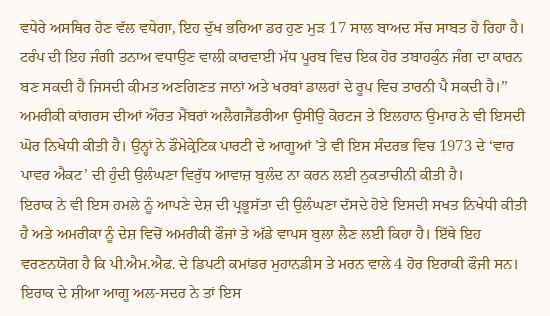ਵਧੇਰੇ ਅਸਥਿਰ ਹੋਣ ਵੱਲ ਵਧੇਗਾ, ਇਹ ਦੁੱਖ ਭਰਿਆ ਡਰ ਹੁਣ ਮੁੜ 17 ਸਾਲ ਬਾਅਦ ਸੱਚ ਸਾਬਤ ਹੋ ਰਿਹਾ ਹੈ। ਟਰੰਪ ਦੀ ਇਹ ਜੰਗੀ ਤਨਾਅ ਵਧਾਉਣ ਵਾਲੀ ਕਾਰਵਾਈ ਮੱਧ ਪੂਰਬ ਵਿਚ ਇਕ ਹੋਰ ਤਬਾਹਕੁੰਨ ਜੰਗ ਦਾ ਕਾਰਨ ਬਣ ਸਕਦੀ ਹੈ ਜਿਸਦੀ ਕੀਮਤ ਅਣਗਿਣਤ ਜਾਨਾਂ ਅਤੇ ਖਰਬਾਂ ਡਾਲਰਾਂ ਦੇ ਰੂਪ ਵਿਚ ਤਾਰਨੀ ਪੈ ਸਕਦੀ ਹੈ।’’ ਅਮਰੀਕੀ ਕਾਂਗਰਸ ਦੀਆਂ ਔਰਤ ਮੈਂਬਰਾਂ ਅਲੈਗਜੈਂਡਰੀਆ ਉਸੀਉ ਕੋਰਟਜ ਤੇ ਇਲਹਾਨ ਉਮਾਰ ਨੇ ਵੀ ਇਸਦੀ ਘੋਰ ਨਿਖੇਧੀ ਕੀਤੀ ਹੈ। ਉਨ੍ਹਾਂ ਨੇ ਡੌਮੇਕ੍ਰੇਟਿਕ ਪਾਰਟੀ ਦੇ ਆਗੂਆਂ ’ਤੇ ਵੀ ਇਸ ਸੰਦਰਭ ਵਿਚ 1973 ਦੇ ‘ਵਾਰ ਪਾਵਰ ਐਕਟ’ ਦੀ ਹੁੰਦੀ ਉਲੰਘਣਾ ਵਿਰੁੱਧ ਆਵਾਜ਼ ਬੁਲੰਦ ਨਾ ਕਰਨ ਲਈ ਨੁਕਤਾਚੀਨੀ ਕੀਤੀ ਹੈ।
ਇਰਾਕ ਨੇ ਵੀ ਇਸ ਹਮਲੇ ਨੂੰ ਆਪਣੇ ਦੇਸ਼ ਦੀ ਪ੍ਰਭੂਸੱਤਾ ਦੀ ਉਲੰਘਣਾ ਦੱਸਦੇ ਹੋਏ ਇਸਦੀ ਸਖਤ ਨਿਖੇਧੀ ਕੀਤੀ ਹੈ ਅਤੇ ਅਮਰੀਕਾ ਨੂੰ ਦੇਸ਼ ਵਿਚੋਂ ਅਮਰੀਕੀ ਫੌਜਾਂ ਤੇ ਅੱਡੇ ਵਾਪਸ ਬੁਲਾ ਲੈਣ ਲਈ ਕਿਹਾ ਹੈ। ਇੱਥੇ ਇਹ ਵਰਣਨਯੋਗ ਹੈ ਕਿ ਪੀ.ਐਮ.ਐਫ. ਦੇ ਡਿਪਟੀ ਕਮਾਂਡਰ ਮੁਹਾਨਡੀਸ ਤੇ ਮਰਨ ਵਾਲੇ 4 ਹੋਰ ਇਰਾਕੀ ਫੌਜੀ ਸਨ। ਇਰਾਕ ਦੇ ਸ਼ੀਆ ਆਗੂ ਅਲ-ਸਦਰ ਨੇ ਤਾਂ ਇਸ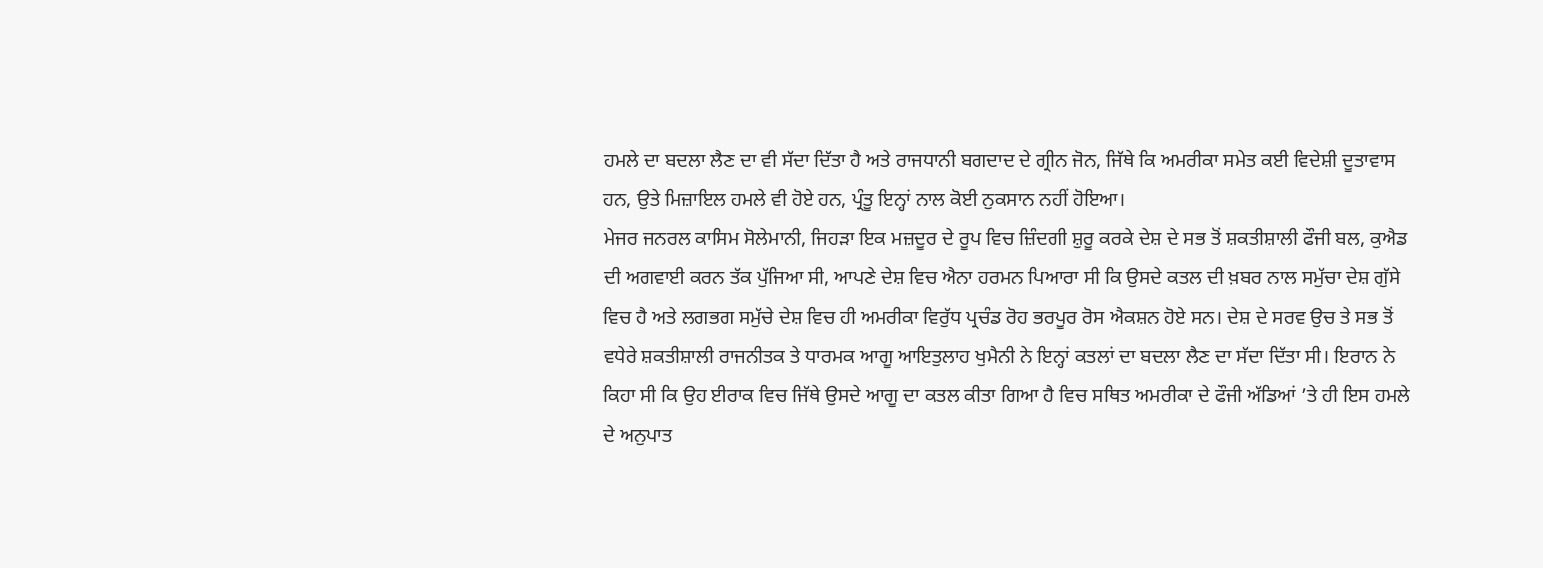ਹਮਲੇ ਦਾ ਬਦਲਾ ਲੈਣ ਦਾ ਵੀ ਸੱਦਾ ਦਿੱਤਾ ਹੈ ਅਤੇ ਰਾਜਧਾਨੀ ਬਗਦਾਦ ਦੇ ਗ੍ਰੀਨ ਜੋਨ, ਜਿੱਥੇ ਕਿ ਅਮਰੀਕਾ ਸਮੇਤ ਕਈ ਵਿਦੇਸ਼ੀ ਦੂਤਾਵਾਸ ਹਨ, ਉਤੇ ਮਿਜ਼ਾਇਲ ਹਮਲੇ ਵੀ ਹੋਏ ਹਨ, ਪ੍ਰੰਤੂ ਇਨ੍ਹਾਂ ਨਾਲ ਕੋਈ ਨੁਕਸਾਨ ਨਹੀਂ ਹੋਇਆ।
ਮੇਜਰ ਜਨਰਲ ਕਾਸਿਮ ਸੋਲੇਮਾਨੀ, ਜਿਹੜਾ ਇਕ ਮਜ਼ਦੂਰ ਦੇ ਰੂਪ ਵਿਚ ਜ਼ਿੰਦਗੀ ਸ਼ੁਰੂ ਕਰਕੇ ਦੇਸ਼ ਦੇ ਸਭ ਤੋਂ ਸ਼ਕਤੀਸ਼ਾਲੀ ਫੌਜੀ ਬਲ, ਕੁਐਡ ਦੀ ਅਗਵਾਈ ਕਰਨ ਤੱਕ ਪੁੱਜਿਆ ਸੀ, ਆਪਣੇ ਦੇਸ਼ ਵਿਚ ਐਨਾ ਹਰਮਨ ਪਿਆਰਾ ਸੀ ਕਿ ਉਸਦੇ ਕਤਲ ਦੀ ਖ਼ਬਰ ਨਾਲ ਸਮੁੱਚਾ ਦੇਸ਼ ਗੁੱਸੇ ਵਿਚ ਹੈ ਅਤੇ ਲਗਭਗ ਸਮੁੱਚੇ ਦੇਸ਼ ਵਿਚ ਹੀ ਅਮਰੀਕਾ ਵਿਰੁੱਧ ਪ੍ਰਚੰਡ ਰੋਹ ਭਰਪੂਰ ਰੋਸ ਐਕਸ਼ਨ ਹੋਏ ਸਨ। ਦੇਸ਼ ਦੇ ਸਰਵ ਉਚ ਤੇ ਸਭ ਤੋਂ ਵਧੇਰੇ ਸ਼ਕਤੀਸ਼ਾਲੀ ਰਾਜਨੀਤਕ ਤੇ ਧਾਰਮਕ ਆਗੂ ਆਇਤੁਲਾਹ ਖੁਮੈਨੀ ਨੇ ਇਨ੍ਹਾਂ ਕਤਲਾਂ ਦਾ ਬਦਲਾ ਲੈਣ ਦਾ ਸੱਦਾ ਦਿੱਤਾ ਸੀ। ਇਰਾਨ ਨੇ ਕਿਹਾ ਸੀ ਕਿ ਉਹ ਈਰਾਕ ਵਿਚ ਜਿੱਥੇ ਉਸਦੇ ਆਗੂ ਦਾ ਕਤਲ ਕੀਤਾ ਗਿਆ ਹੈ ਵਿਚ ਸਥਿਤ ਅਮਰੀਕਾ ਦੇ ਫੌਜੀ ਅੱਡਿਆਂ ’ਤੇ ਹੀ ਇਸ ਹਮਲੇ ਦੇ ਅਨੁਪਾਤ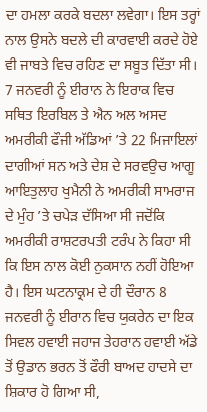ਦਾ ਹਮਲਾ ਕਰਕੇ ਬਦਲਾ ਲਵੇਗਾ। ਇਸ ਤਰ੍ਹਾਂ ਨਾਲ ਉਸਨੇ ਬਦਲੇ ਦੀ ਕਾਰਵਾਈ ਕਰਦੇ ਹੋਏ ਵੀ ਜਾਬਤੇ ਵਿਚ ਰਹਿਣ ਦਾ ਸਬੂਤ ਦਿੱਤਾ ਸੀ। 7 ਜਨਵਰੀ ਨੂੰ ਈਰਾਨ ਨੇ ਇਰਾਕ ਵਿਚ ਸਥਿਤ ਇਰਬਿਲ ਤੇ ਐਨ ਅਲ ਅਸਦ ਅਮਰੀਕੀ ਫੌਜੀ ਅੱਡਿਆਂ ’ਤੇ 22 ਮਿਜਾਇਲਾਂ ਦਾਗੀਆਂ ਸਨ ਅਤੇ ਦੇਸ਼ ਦੇ ਸਰਵਉਚ ਆਗੂ ਆਇਤੁਲਾਹ ਖੁਮੈਨੀ ਨੇ ਅਮਰੀਕੀ ਸਾਮਰਾਜ ਦੇ ਮੁੰਹ ’ਤੇ ਚਪੇੜ ਦੱਸਿਆ ਸੀ ਜਦੋਂਕਿ ਅਮਰੀਕੀ ਰਾਸ਼ਟਰਪਤੀ ਟਰੰਪ ਨੇ ਕਿਹਾ ਸੀ ਕਿ ਇਸ ਨਾਲ ਕੋਈ ਨੁਕਸਾਨ ਨਹੀਂ ਹੋਇਆ ਹੈ। ਇਸ ਘਟਨਾਕ੍ਰਮ ਦੇ ਹੀ ਦੌਰਾਨ 8 ਜਨਵਰੀ ਨੂੰ ਈਰਾਨ ਵਿਚ ਯੁਕਰੇਨ ਦਾ ਇਕ ਸਿਵਲ ਹਵਾਈ ਜਹਾਜ ਤੇਹਰਾਨ ਹਵਾਈ ਅੱਡੇ ਤੋਂ ਉਡਾਨ ਭਰਨ ਤੋਂ ਫੌਰੀ ਬਾਅਦ ਹਾਦਸੇ ਦਾ ਸ਼ਿਕਾਰ ਹੋ ਗਿਆ ਸੀ,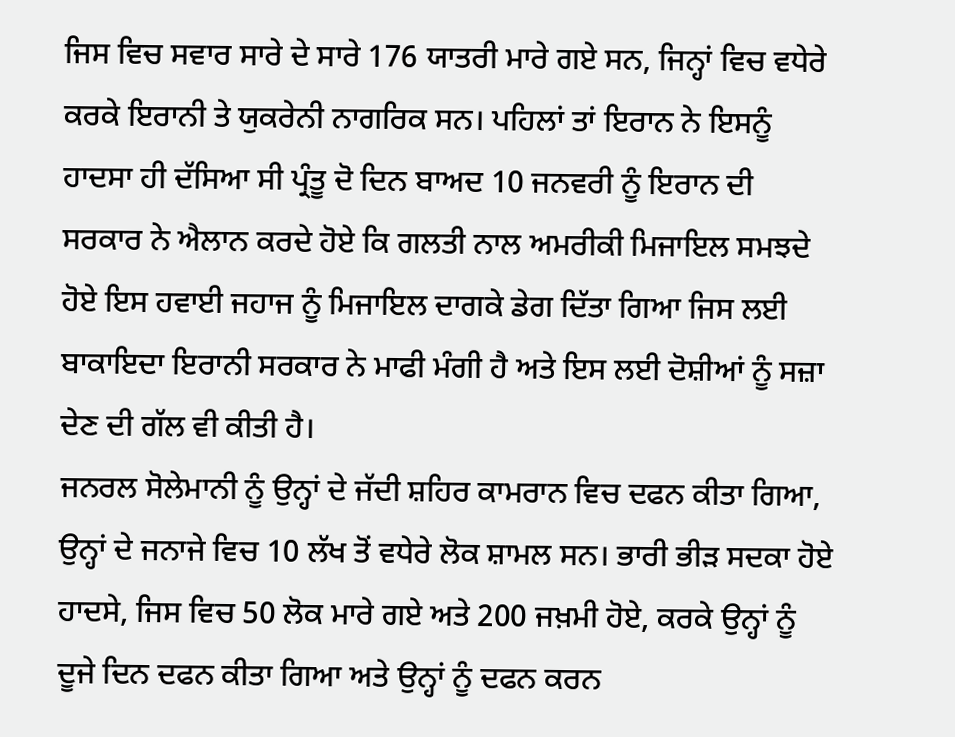ਜਿਸ ਵਿਚ ਸਵਾਰ ਸਾਰੇ ਦੇ ਸਾਰੇ 176 ਯਾਤਰੀ ਮਾਰੇ ਗਏ ਸਨ, ਜਿਨ੍ਹਾਂ ਵਿਚ ਵਧੇਰੇ ਕਰਕੇ ਇਰਾਨੀ ਤੇ ਯੁਕਰੇਨੀ ਨਾਗਰਿਕ ਸਨ। ਪਹਿਲਾਂ ਤਾਂ ਇਰਾਨ ਨੇ ਇਸਨੂੰ ਹਾਦਸਾ ਹੀ ਦੱਸਿਆ ਸੀ ਪ੍ਰੰਤੂ ਦੋ ਦਿਨ ਬਾਅਦ 10 ਜਨਵਰੀ ਨੂੰ ਇਰਾਨ ਦੀ ਸਰਕਾਰ ਨੇ ਐਲਾਨ ਕਰਦੇ ਹੋਏ ਕਿ ਗਲਤੀ ਨਾਲ ਅਮਰੀਕੀ ਮਿਜਾਇਲ ਸਮਝਦੇ ਹੋਏ ਇਸ ਹਵਾਈ ਜਹਾਜ ਨੂੰ ਮਿਜਾਇਲ ਦਾਗਕੇ ਡੇਗ ਦਿੱਤਾ ਗਿਆ ਜਿਸ ਲਈ ਬਾਕਾਇਦਾ ਇਰਾਨੀ ਸਰਕਾਰ ਨੇ ਮਾਫੀ ਮੰਗੀ ਹੈ ਅਤੇ ਇਸ ਲਈ ਦੋਸ਼ੀਆਂ ਨੂੰ ਸਜ਼ਾ ਦੇਣ ਦੀ ਗੱਲ ਵੀ ਕੀਤੀ ਹੈ।
ਜਨਰਲ ਸੋਲੇਮਾਨੀ ਨੂੰ ਉਨ੍ਹਾਂ ਦੇ ਜੱਦੀ ਸ਼ਹਿਰ ਕਾਮਰਾਨ ਵਿਚ ਦਫਨ ਕੀਤਾ ਗਿਆ, ਉਨ੍ਹਾਂ ਦੇ ਜਨਾਜੇ ਵਿਚ 10 ਲੱਖ ਤੋਂ ਵਧੇਰੇ ਲੋਕ ਸ਼ਾਮਲ ਸਨ। ਭਾਰੀ ਭੀੜ ਸਦਕਾ ਹੋਏ ਹਾਦਸੇ, ਜਿਸ ਵਿਚ 50 ਲੋਕ ਮਾਰੇ ਗਏ ਅਤੇ 200 ਜਖ਼ਮੀ ਹੋਏ, ਕਰਕੇ ਉਨ੍ਹਾਂ ਨੂੰ ਦੂਜੇ ਦਿਨ ਦਫਨ ਕੀਤਾ ਗਿਆ ਅਤੇ ਉਨ੍ਹਾਂ ਨੂੰ ਦਫਨ ਕਰਨ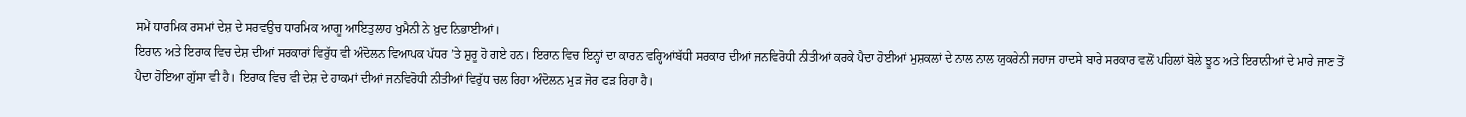ਸਮੇਂ ਧਾਰਮਿਕ ਰਸਮਾਂ ਦੇਸ਼ ਦੇ ਸਰਵਉਚ ਧਾਰਮਿਕ ਆਗੂ ਆਇਤੁਲਾਹ ਖੁਮੈਨੀ ਨੇ ਖ਼ੁਦ ਨਿਭਾਈਆਂ।
ਇਰਾਨ ਅਤੇ ਇਰਾਕ ਵਿਚ ਦੇਸ਼ ਦੀਆਂ ਸਰਕਾਰਾਂ ਵਿਰੁੱਧ ਵੀ ਅੰਦੋਲਨ ਵਿਆਪਕ ਪੱਧਰ ’ਤੇ ਸ਼ੁਰੂ ਹੋ ਗਏ ਹਨ। ਇਰਾਨ ਵਿਚ ਇਨ੍ਹਾਂ ਦਾ ਕਾਰਨ ਵਰ੍ਹਿਆਂਬੱਧੀ ਸਰਕਾਰ ਦੀਆਂ ਜਨਵਿਰੋਧੀ ਨੀਤੀਆਂ ਕਰਕੇ ਪੈਦਾ ਹੋਈਆਂ ਮੁਸ਼ਕਲਾਂ ਦੇ ਨਾਲ ਨਾਲ ਯੁਕਰੇਨੀ ਜਹਾਜ ਹਾਦਸੇ ਬਾਰੇ ਸਰਕਾਰ ਵਲੋਂ ਪਹਿਲਾਂ ਬੋਲੇ ਝੂਠ ਅਤੇ ਇਰਾਨੀਆਂ ਦੇ ਮਾਰੇ ਜਾਣ ਤੋਂ ਪੈਦਾ ਹੋਇਆ ਗੁੱਸਾ ਵੀ ਹੈ। ਇਰਾਕ ਵਿਚ ਵੀ ਦੇਸ਼ ਦੇ ਹਾਕਮਾਂ ਦੀਆਂ ਜਨਵਿਰੋਧੀ ਨੀਤੀਆਂ ਵਿਰੁੱਧ ਚਲ ਰਿਹਾ ਅੰਦੋਲਨ ਮੁੜ ਜੋਰ ਫੜ ਰਿਹਾ ਹੈ।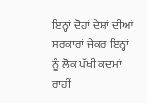ਇਨ੍ਹਾਂ ਦੋਹਾਂ ਦੇਸ਼ਾਂ ਦੀਆਂ ਸਰਕਾਰਾਂ ਜੇਕਰ ਇਨ੍ਹਾਂ ਨੂੰ ਲੋਕ ਪੱਖੀ ਕਦਮਾਂ ਰਾਹੀਂ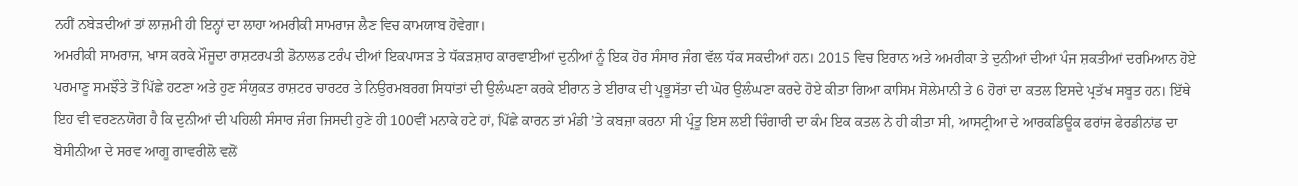ਨਹੀਂ ਨਬੇੜਦੀਆਂ ਤਾਂ ਲਾਜ਼ਮੀ ਹੀ ਇਨ੍ਹਾਂ ਦਾ ਲਾਹਾ ਅਮਰੀਕੀ ਸਾਮਰਾਜ ਲੈਣ ਵਿਚ ਕਾਮਯਾਬ ਹੋਵੇਗਾ।
ਅਮਰੀਕੀ ਸਾਮਰਾਜ, ਖਾਸ ਕਰਕੇ ਮੌਜੂਦਾ ਰਾਸ਼ਟਰਪਤੀ ਡੋਨਾਲਡ ਟਰੰਪ ਦੀਆਂ ਇਕਪਾਸੜ ਤੇ ਧੱਕੜਸ਼ਾਹ ਕਾਰਵਾਈਆਂ ਦੁਨੀਆਂ ਨੂੰ ਇਕ ਹੋਰ ਸੰਸਾਰ ਜੰਗ ਵੱਲ ਧੱਕ ਸਕਦੀਆਂ ਹਨ। 2015 ਵਿਚ ਇਰਾਨ ਅਤੇ ਅਮਰੀਕਾ ਤੇ ਦੁਨੀਆਂ ਦੀਆਂ ਪੰਜ ਸ਼ਕਤੀਆਂ ਦਰਮਿਆਨ ਹੋਏ ਪਰਮਾਣੂ ਸਮਝੌਤੇ ਤੋਂ ਪਿੱਛੇ ਹਟਣਾ ਅਤੇ ਹੁਣ ਸੰਯੁਕਤ ਰਾਸ਼ਟਰ ਚਾਰਟਰ ਤੇ ਨਿਉਰਮਬਰਗ ਸਿਧਾਂਤਾਂ ਦੀ ਉਲੰਘਣਾ ਕਰਕੇ ਈਰਾਨ ਤੇ ਈਰਾਕ ਦੀ ਪ੍ਰਭੂਸੱਤਾ ਦੀ ਘੋਰ ਉਲੰਘਣਾ ਕਰਦੇ ਹੋਏ ਕੀਤਾ ਗਿਆ ਕਾਸਿਮ ਸੋਲੇਮਾਨੀ ਤੇ 6 ਹੋਰਾਂ ਦਾ ਕਤਲ ਇਸਦੇ ਪ੍ਰਤੱਖ ਸਬੂਤ ਹਨ। ਇੱਥੇ ਇਹ ਵੀ ਵਰਣਨਯੋਗ ਹੈ ਕਿ ਦੁਨੀਆਂ ਦੀ ਪਹਿਲੀ ਸੰਸਾਰ ਜੰਗ ਜਿਸਦੀ ਹੁਣੇ ਹੀ 100ਵੀਂ ਮਨਾਕੇ ਹਟੇ ਹਾਂ, ਪਿੱਛੇ ਕਾਰਨ ਤਾਂ ਮੰਡੀ ’ਤੇ ਕਬਜ਼ਾ ਕਰਨਾ ਸੀ ਪ੍ਰੰਤੂ ਇਸ ਲਈ ਚਿੰਗਾਰੀ ਦਾ ਕੰਮ ਇਕ ਕਤਲ ਨੇ ਹੀ ਕੀਤਾ ਸੀ, ਆਸਟ੍ਰੀਆ ਦੇ ਆਰਕਡਿਊਕ ਫਰਾਂਜ ਫੇਰਡੀਨਾਂਡ ਦਾ ਬੋਸੀਨੀਆ ਦੇ ਸਰਵ ਆਗੂ ਗਾਵਰੀਲੋ ਵਲੋਂ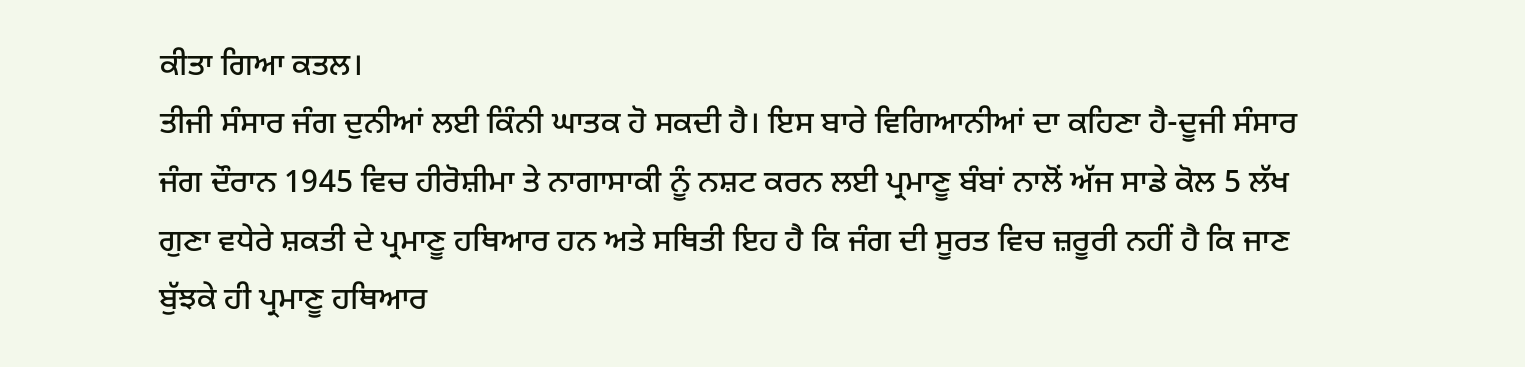ਕੀਤਾ ਗਿਆ ਕਤਲ।
ਤੀਜੀ ਸੰਸਾਰ ਜੰਗ ਦੁਨੀਆਂ ਲਈ ਕਿੰਨੀ ਘਾਤਕ ਹੋ ਸਕਦੀ ਹੈ। ਇਸ ਬਾਰੇ ਵਿਗਿਆਨੀਆਂ ਦਾ ਕਹਿਣਾ ਹੈ-ਦੂਜੀ ਸੰਸਾਰ ਜੰਗ ਦੌਰਾਨ 1945 ਵਿਚ ਹੀਰੋਸ਼ੀਮਾ ਤੇ ਨਾਗਾਸਾਕੀ ਨੂੰ ਨਸ਼ਟ ਕਰਨ ਲਈ ਪ੍ਰਮਾਣੂ ਬੰਬਾਂ ਨਾਲੋਂ ਅੱਜ ਸਾਡੇ ਕੋਲ 5 ਲੱਖ ਗੁਣਾ ਵਧੇਰੇ ਸ਼ਕਤੀ ਦੇ ਪ੍ਰਮਾਣੂ ਹਥਿਆਰ ਹਨ ਅਤੇ ਸਥਿਤੀ ਇਹ ਹੈ ਕਿ ਜੰਗ ਦੀ ਸੂਰਤ ਵਿਚ ਜ਼ਰੂਰੀ ਨਹੀਂ ਹੈ ਕਿ ਜਾਣ ਬੁੱਝਕੇ ਹੀ ਪ੍ਰਮਾਣੂ ਹਥਿਆਰ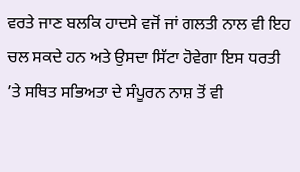ਵਰਤੇ ਜਾਣ ਬਲਕਿ ਹਾਦਸੇ ਵਜੋਂ ਜਾਂ ਗਲਤੀ ਨਾਲ ਵੀ ਇਹ ਚਲ ਸਕਦੇ ਹਨ ਅਤੇ ਉਸਦਾ ਸਿੱਟਾ ਹੋਵੇਗਾ ਇਸ ਧਰਤੀ ’ਤੇ ਸਥਿਤ ਸਭਿਅਤਾ ਦੇ ਸੰਪੂਰਨ ਨਾਸ਼ ਤੋਂ ਵੀ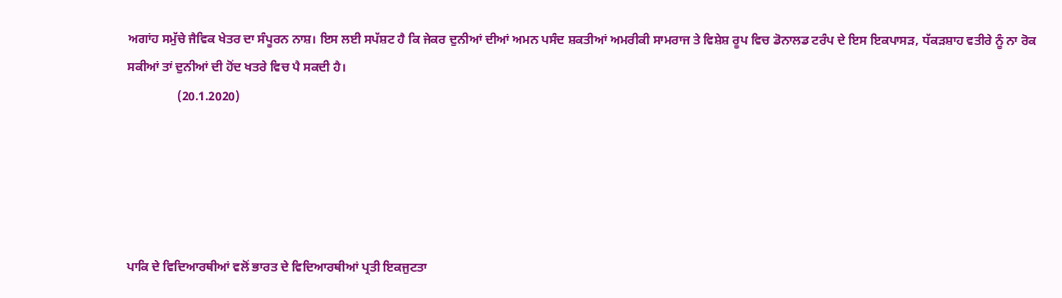ਅਗਾਂਹ ਸਮੁੱਚੇ ਜੈਵਿਕ ਖੇਤਰ ਦਾ ਸੰਪੂਰਨ ਨਾਸ਼। ਇਸ ਲਈ ਸਪੱਸ਼ਟ ਹੈ ਕਿ ਜੇਕਰ ਦੁਨੀਆਂ ਦੀਆਂ ਅਮਨ ਪਸੰਦ ਸ਼ਕਤੀਆਂ ਅਮਰੀਕੀ ਸਾਮਰਾਜ ਤੇ ਵਿਸ਼ੇਸ਼ ਰੂਪ ਵਿਚ ਡੋਨਾਲਡ ਟਰੰਪ ਦੇ ਇਸ ਇਕਪਾਸੜ, ਧੱਕੜਸ਼ਾਹ ਵਤੀਰੇ ਨੂੰ ਨਾ ਰੋਕ ਸਕੀਆਂ ਤਾਂ ਦੁਨੀਆਂ ਦੀ ਹੋਂਦ ਖਤਰੇ ਵਿਚ ਪੈ ਸਕਦੀ ਹੈ।
                (20.1.2020)





ਪਾਕਿ ਦੇ ਵਿਦਿਆਰਥੀਆਂ ਵਲੋਂ ਭਾਰਤ ਦੇ ਵਿਦਿਆਰਥੀਆਂ ਪ੍ਰਤੀ ਇਕਜੁਟਤਾ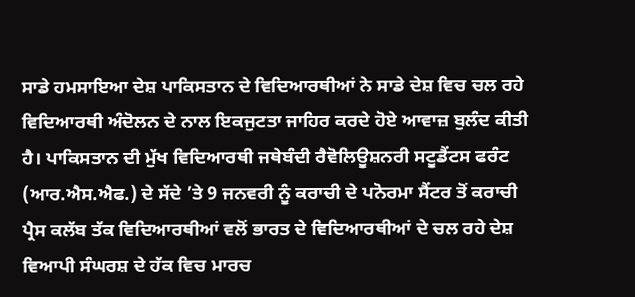ਸਾਡੇ ਹਮਸਾਇਆ ਦੇਸ਼ ਪਾਕਿਸਤਾਨ ਦੇ ਵਿਦਿਆਰਥੀਆਂ ਨੇ ਸਾਡੇ ਦੇਸ਼ ਵਿਚ ਚਲ ਰਹੇ ਵਿਦਿਆਰਥੀ ਅੰਦੋਲਨ ਦੇ ਨਾਲ ਇਕਜੁਟਤਾ ਜਾਹਿਰ ਕਰਦੇ ਹੋਏ ਆਵਾਜ਼ ਬੁਲੰਦ ਕੀਤੀ ਹੈ। ਪਾਕਿਸਤਾਨ ਦੀ ਮੁੱਖ ਵਿਦਿਆਰਥੀ ਜਥੇਬੰਦੀ ਰੈਵੋਲਿਊਸ਼ਨਰੀ ਸਟੂਡੈਂਟਸ ਫਰੰਟ (ਆਰ.ਐਸ.ਐਫ.) ਦੇ ਸੱਦੇ ’ਤੇ 9 ਜਨਵਰੀ ਨੂੰ ਕਰਾਚੀ ਦੇ ਪਨੋਰਮਾ ਸੈਂਟਰ ਤੋਂ ਕਰਾਚੀ ਪ੍ਰੈਸ ਕਲੱਬ ਤੱਕ ਵਿਦਿਆਰਥੀਆਂ ਵਲੋਂ ਭਾਰਤ ਦੇ ਵਿਦਿਆਰਥੀਆਂ ਦੇ ਚਲ ਰਹੇ ਦੇਸ਼ ਵਿਆਪੀ ਸੰਘਰਸ਼ ਦੇ ਹੱਕ ਵਿਚ ਮਾਰਚ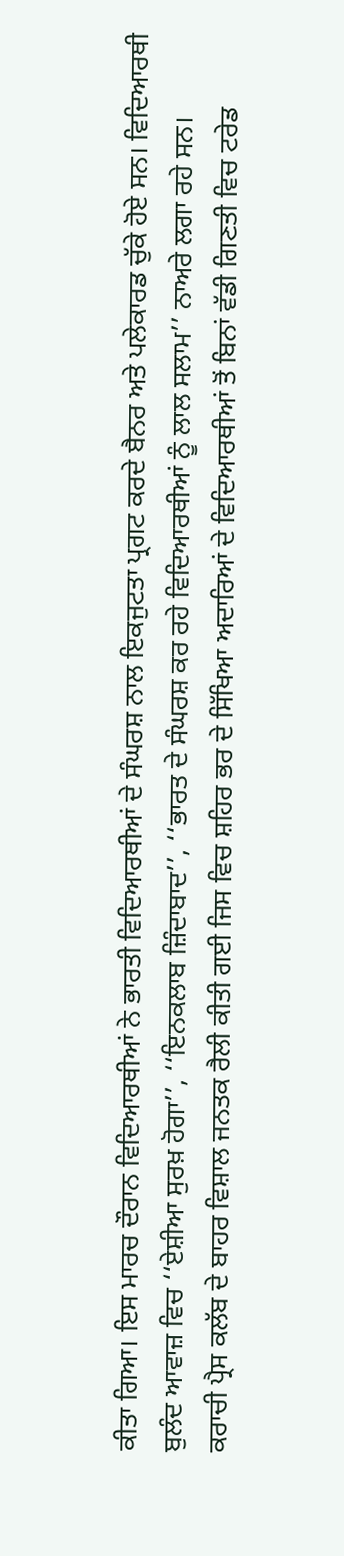ਕੀਤਾ ਗਿਆ। ਇਸ ਮਾਰਚ ਦੌਰਾਨ ਵਿਦਿਆਰਥੀਆਂ ਨੇ ਭਾਰਤੀ ਵਿਦਿਆਰਥੀਆਂ ਦੇ ਸੰਘਰਸ਼ ਨਾਲ ਇਕਜੁਟਤਾ ਪ੍ਰਗਟ ਕਰਦੇ ਬੈਨਰ ਅਤੇ ਪਲੇਕਾਰਡ ਚੁੱਕੇ ਹੋਏ ਸਨ। ਵਿਦਿਆਰਥੀ ਬੁਲੰਦ ਆਵਾਜ਼ ਵਿਚ ‘‘ਏਸ਼ੀਆ ਸੁਰਖ਼ ਹੋਗਾ’’, ‘‘ਇਨਕਲਾਬ ਜ਼ਿੰਦਾਬਾਦ’’, ‘‘ਭਾਰਤ ਦੇ ਸੰਘਰਸ਼ ਕਰ ਰਹੇ ਵਿਦਿਆਰਥੀਆਂ ਨੂੰ ਲਾਲ ਸਲਾਮ’’ ਨਾਅਰੇ ਲਗਾ ਰਹੇ ਸਨ।
ਕਰਾਚੀ ਪ੍ਰੈਸ ਕਲੱਬ ਦੇ ਬਾਹਰ ਵਿਸ਼ਾਲ ਜਨਤਕ ਰੈਲੀ ਕੀਤੀ ਗਈ ਜਿਸ ਵਿਚ ਸ਼ਹਿਰ ਭਰ ਦੇ ਸਿੱਖਿਆ ਅਦਾਰਿਆਂ ਦੇ ਵਿਦਿਆਰਥੀਆਂ ਤੋਂ ਬਿਨਾਂ ਵੱਡੀ ਗਿਣਤੀ ਵਿਚ ਟਰੇਡ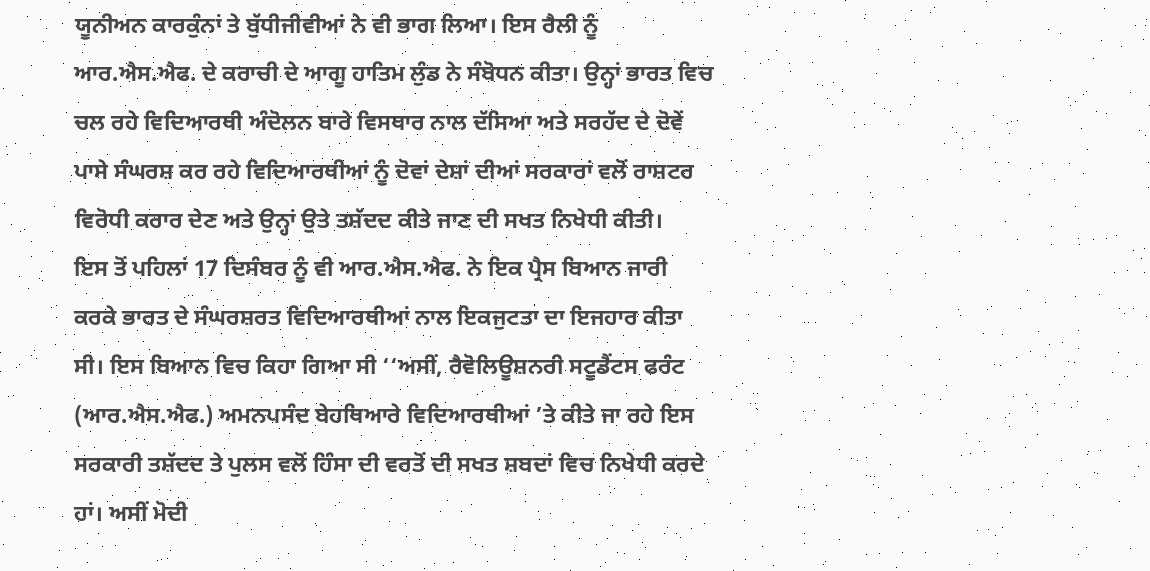ਯੂਨੀਅਨ ਕਾਰਕੁੰਨਾਂ ਤੇ ਬੁੱਧੀਜੀਵੀਆਂ ਨੇ ਵੀ ਭਾਗ ਲਿਆ। ਇਸ ਰੈਲੀ ਨੂੰ ਆਰ.ਐਸ.ਐਫ. ਦੇ ਕਰਾਚੀ ਦੇ ਆਗੂ ਹਾਤਿਮ ਲੁੰਡ ਨੇ ਸੰਬੋਧਨ ਕੀਤਾ। ਉਨ੍ਹਾਂ ਭਾਰਤ ਵਿਚ ਚਲ ਰਹੇ ਵਿਦਿਆਰਥੀ ਅੰਦੋਲਨ ਬਾਰੇ ਵਿਸਥਾਰ ਨਾਲ ਦੱਸਿਆ ਅਤੇ ਸਰਹੱਦ ਦੇ ਦੋਵੇਂ ਪਾਸੇ ਸੰਘਰਸ਼ ਕਰ ਰਹੇ ਵਿਦਿਆਰਥੀਆਂ ਨੂੰ ਦੋਵਾਂ ਦੇਸ਼ਾਂ ਦੀਆਂ ਸਰਕਾਰਾਂ ਵਲੋਂ ਰਾਸ਼ਟਰ ਵਿਰੋਧੀ ਕਰਾਰ ਦੇਣ ਅਤੇ ਉਨ੍ਹਾਂ ਉਤੇ ਤਸ਼ੱਦਦ ਕੀਤੇ ਜਾਣ ਦੀ ਸਖਤ ਨਿਖੇਧੀ ਕੀਤੀ।
ਇਸ ਤੋਂ ਪਹਿਲਾਂ 17 ਦਿਸੰਬਰ ਨੂੰ ਵੀ ਆਰ.ਐਸ.ਐਫ. ਨੇ ਇਕ ਪ੍ਰੈਸ ਬਿਆਨ ਜਾਰੀ ਕਰਕੇ ਭਾਰਤ ਦੇ ਸੰਘਰਸ਼ਰਤ ਵਿਦਿਆਰਥੀਆਂ ਨਾਲ ਇਕਜੁਟਤਾ ਦਾ ਇਜਹਾਰ ਕੀਤਾ ਸੀ। ਇਸ ਬਿਆਨ ਵਿਚ ਕਿਹਾ ਗਿਆ ਸੀ ‘‘ਅਸੀਂ, ਰੈਵੋਲਿਊਸ਼ਨਰੀ ਸਟੂਡੈਂਟਸ ਫਰੰਟ (ਆਰ.ਐਸ.ਐਫ.) ਅਮਨਪਸੰਦ ਬੇਹਥਿਆਰੇ ਵਿਦਿਆਰਥੀਆਂ ’ਤੇ ਕੀਤੇ ਜਾ ਰਹੇ ਇਸ ਸਰਕਾਰੀ ਤਸ਼ੱਦਦ ਤੇ ਪੁਲਸ ਵਲੋਂ ਹਿੰਸਾ ਦੀ ਵਰਤੋਂ ਦੀ ਸਖਤ ਸ਼ਬਦਾਂ ਵਿਚ ਨਿਖੇਧੀ ਕਰਦੇ ਹਾਂ। ਅਸੀਂ ਮੋਦੀ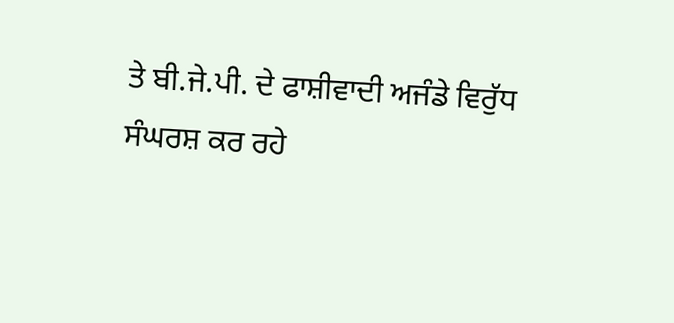ਤੇ ਬੀ.ਜੇ.ਪੀ. ਦੇ ਫਾਸ਼ੀਵਾਦੀ ਅਜੰਡੇ ਵਿਰੁੱਧ ਸੰਘਰਸ਼ ਕਰ ਰਹੇ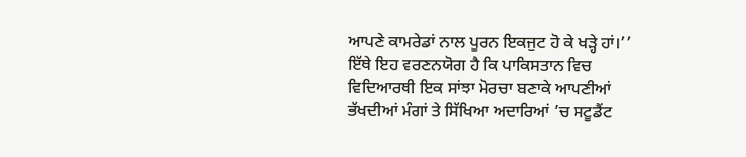ਆਪਣੇ ਕਾਮਰੇਡਾਂ ਨਾਲ ਪੂਰਨ ਇਕਜੁਟ ਹੋ ਕੇ ਖੜ੍ਹੇ ਹਾਂ।’’
ਇੱਥੇ ਇਹ ਵਰਣਨਯੋਗ ਹੈ ਕਿ ਪਾਕਿਸਤਾਨ ਵਿਚ ਵਿਦਿਆਰਥੀ ਇਕ ਸਾਂਝਾ ਮੋਰਚਾ ਬਣਾਕੇ ਆਪਣੀਆਂ ਭੱਖਦੀਆਂ ਮੰਗਾਂ ਤੇ ਸਿੱਖਿਆ ਅਦਾਰਿਆਂ ’ਚ ਸਟੂਡੈਂਟ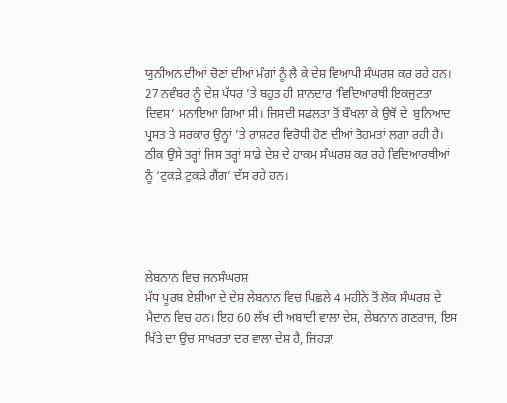ਯੁਨੀਅਨ ਦੀਆਂ ਚੋਣਾਂ ਦੀਆਂ ਮੰਗਾਂ ਨੂੰ ਲੈ ਕੇ ਦੇਸ਼ ਵਿਆਪੀ ਸੰਘਰਸ਼ ਕਰ ਰਹੇ ਹਨ। 27 ਨਵੰਬਰ ਨੂੰ ਦੇਸ਼ ਪੱਧਰ ’ਤੇ ਬਹੁਤ ਹੀ ਸ਼ਾਨਦਾਰ ‘ਵਿਦਿਆਰਥੀ ਇਕਜੁਟਤਾ ਦਿਵਸ’ ਮਨਾਇਆ ਗਿਆ ਸੀ। ਜਿਸਦੀ ਸਫਲਤਾ ਤੋਂ ਬੌਖਲਾ ਕੇ ਉਥੋਂ ਦੇ  ਬੁਨਿਆਦ ਪ੍ਰਸਤ ਤੇ ਸਰਕਾਰ ਉਨ੍ਹਾਂ ’ਤੇ ਰਾਸ਼ਟਰ ਵਿਰੋਧੀ ਹੋਣ ਦੀਆਂ ਤੋਹਮਤਾਂ ਲਗਾ ਰਹੀ ਹੈ। ਠੀਕ ਉਸੇ ਤਰ੍ਹਾਂ ਜਿਸ ਤਰ੍ਹਾਂ ਸਾਡੇ ਦੇਸ਼ ਦੇ ਹਾਕਮ ਸੰਘਰਸ਼ ਕਰ ਰਹੇ ਵਿਦਿਆਰਥੀਆਂ ਨੂੰ ‘ਟੁਕੜੇ ਟੁਕੜੇ ਗੈਂਗ’ ਦੱਸ ਰਹੇ ਹਨ।




ਲੇਬਨਾਨ ਵਿਚ ਜਨਸੰਘਰਸ਼
ਮੱਧ ਪੂਰਬ ਏਸ਼ੀਆ ਦੇ ਦੇਸ਼ ਲੇਬਨਾਨ ਵਿਚ ਪਿਛਲੇ 4 ਮਹੀਨੇ ਤੋਂ ਲੋਕ ਸੰਘਰਸ਼ ਦੇ ਮੈਦਾਨ ਵਿਚ ਹਨ। ਇਹ 60 ਲੱਖ ਦੀ ਅਬਾਦੀ ਵਾਲਾ ਦੇਸ਼, ਲੇਬਨਾਨ ਗਣਰਾਜ, ਇਸ ਖਿੱਤੇ ਦਾ ਉਚ ਸਾਖਰਤਾ ਦਰ ਵਾਲਾ ਦੇਸ਼ ਹੈ, ਜਿਹੜਾ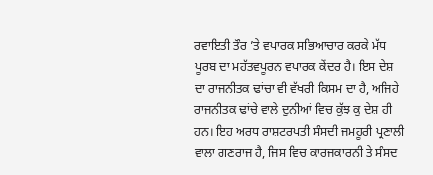ਰਵਾਇਤੀ ਤੌਰ ’ਤੇ ਵਪਾਰਕ ਸਭਿਆਚਾਰ ਕਰਕੇ ਮੱਧ ਪੂਰਬ ਦਾ ਮਹੱਤਵਪੂਰਨ ਵਪਾਰਕ ਕੇਂਦਰ ਹੈ। ਇਸ ਦੇਸ਼ ਦਾ ਰਾਜਨੀਤਕ ਢਾਂਚਾ ਵੀ ਵੱਖਰੀ ਕਿਸਮ ਦਾ ਹੈ, ਅਜਿਹੇ ਰਾਜਨੀਤਕ ਢਾਂਚੇ ਵਾਲੇ ਦੁਨੀਆਂ ਵਿਚ ਕੁੱਝ ਕੁ ਦੇਸ਼ ਹੀ ਹਨ। ਇਹ ਅਰਧ ਰਾਸ਼ਟਰਪਤੀ ਸੰਸਦੀ ਜਮਹੂਰੀ ਪ੍ਰਣਾਲੀ ਵਾਲਾ ਗਣਰਾਜ ਹੈ, ਜਿਸ ਵਿਚ ਕਾਰਜਕਾਰਨੀ ਤੇ ਸੰਸਦ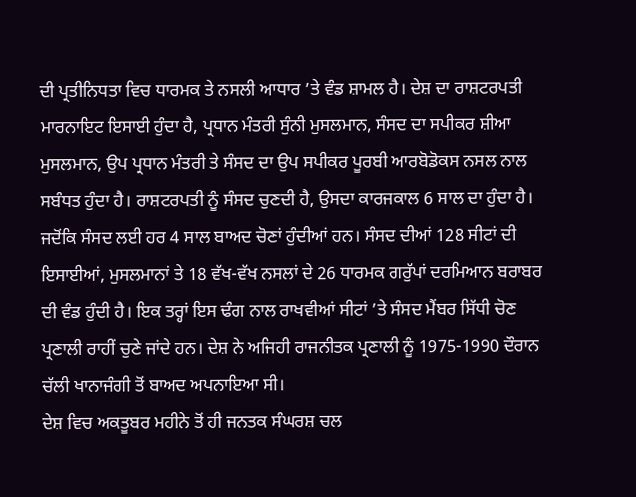ਦੀ ਪ੍ਰਤੀਨਿਧਤਾ ਵਿਚ ਧਾਰਮਕ ਤੇ ਨਸਲੀ ਆਧਾਰ ’ਤੇ ਵੰਡ ਸ਼ਾਮਲ ਹੈ। ਦੇਸ਼ ਦਾ ਰਾਸ਼ਟਰਪਤੀ ਮਾਰਨਾਇਟ ਇਸਾਈ ਹੁੰਦਾ ਹੈ, ਪ੍ਰਧਾਨ ਮੰਤਰੀ ਸੁੰਨੀ ਮੁਸਲਮਾਨ, ਸੰਸਦ ਦਾ ਸਪੀਕਰ ਸ਼ੀਆ ਮੁਸਲਮਾਨ, ਉਪ ਪ੍ਰਧਾਨ ਮੰਤਰੀ ਤੇ ਸੰਸਦ ਦਾ ਉਪ ਸਪੀਕਰ ਪੂਰਬੀ ਆਰਬੋਡੋਕਸ ਨਸਲ ਨਾਲ ਸਬੰਧਤ ਹੁੰਦਾ ਹੈ। ਰਾਸ਼ਟਰਪਤੀ ਨੂੰ ਸੰਸਦ ਚੁਣਦੀ ਹੈ, ਉਸਦਾ ਕਾਰਜਕਾਲ 6 ਸਾਲ ਦਾ ਹੁੰਦਾ ਹੈ। ਜਦੋਂਕਿ ਸੰਸਦ ਲਈ ਹਰ 4 ਸਾਲ ਬਾਅਦ ਚੋਣਾਂ ਹੁੰਦੀਆਂ ਹਨ। ਸੰਸਦ ਦੀਆਂ 128 ਸੀਟਾਂ ਦੀ ਇਸਾਈਆਂ, ਮੁਸਲਮਾਨਾਂ ਤੇ 18 ਵੱਖ-ਵੱਖ ਨਸਲਾਂ ਦੇ 26 ਧਾਰਮਕ ਗਰੁੱਪਾਂ ਦਰਮਿਆਨ ਬਰਾਬਰ ਦੀ ਵੰਡ ਹੁੰਦੀ ਹੈ। ਇਕ ਤਰ੍ਹਾਂ ਇਸ ਢੰਗ ਨਾਲ ਰਾਖਵੀਆਂ ਸੀਟਾਂ ’ਤੇ ਸੰਸਦ ਮੈਂਬਰ ਸਿੱਧੀ ਚੋਣ ਪ੍ਰਣਾਲੀ ਰਾਹੀਂ ਚੁਣੇ ਜਾਂਦੇ ਹਨ। ਦੇਸ਼ ਨੇ ਅਜਿਹੀ ਰਾਜਨੀਤਕ ਪ੍ਰਣਾਲੀ ਨੂੰ 1975-1990 ਦੌਰਾਨ ਚੱਲੀ ਖਾਨਾਜੰਗੀ ਤੋਂ ਬਾਅਦ ਅਪਨਾਇਆ ਸੀ।
ਦੇਸ਼ ਵਿਚ ਅਕਤੂਬਰ ਮਹੀਨੇ ਤੋਂ ਹੀ ਜਨਤਕ ਸੰਘਰਸ਼ ਚਲ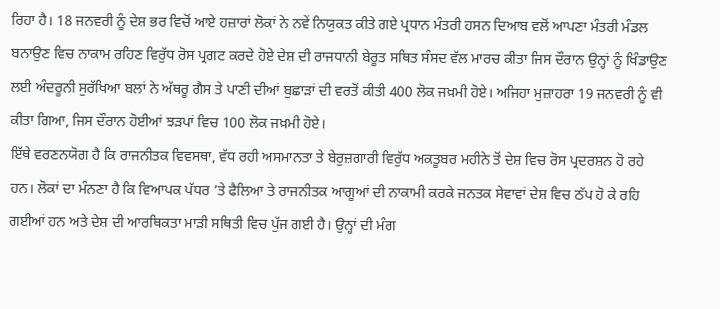ਰਿਹਾ ਹੈ। 18 ਜਨਵਰੀ ਨੂੰ ਦੇਸ਼ ਭਰ ਵਿਚੋਂ ਆਏ ਹਜ਼ਾਰਾਂ ਲੋਕਾਂ ਨੇ ਨਵੇਂ ਨਿਯੁਕਤ ਕੀਤੇ ਗਏ ਪ੍ਰਧਾਨ ਮੰਤਰੀ ਹਸਨ ਦਿਆਬ ਵਲੋਂ ਆਪਣਾ ਮੰਤਰੀ ਮੰਡਲ ਬਨਾਉਣ ਵਿਚ ਨਾਕਾਮ ਰਹਿਣ ਵਿਰੁੱਧ ਰੋਸ ਪ੍ਰਗਟ ਕਰਦੇ ਹੋਏ ਦੇਸ਼ ਦੀ ਰਾਜਧਾਨੀ ਬੇਰੂਤ ਸਥਿਤ ਸੰਸਦ ਵੱਲ ਮਾਰਚ ਕੀਤਾ ਜਿਸ ਦੌਰਾਨ ਉਨ੍ਹਾਂ ਨੂੰ ਖਿੰਡਾਉਣ ਲਈ ਅੰਦਰੂਨੀ ਸੁਰੱਖਿਆ ਬਲਾਂ ਨੇ ਅੱਥਰੂ ਗੈਸ ਤੇ ਪਾਣੀ ਦੀਆਂ ਬੁਛਾੜਾਂ ਦੀ ਵਰਤੋਂ ਕੀਤੀ 400 ਲੋਕ ਜਖ਼ਮੀ ਹੋਏ। ਅਜਿਹਾ ਮੁਜ਼ਾਹਰਾ 19 ਜਨਵਰੀ ਨੂੰ ਵੀ ਕੀਤਾ ਗਿਆ, ਜਿਸ ਦੌਰਾਨ ਹੋਈਆਂ ਝੜਪਾਂ ਵਿਚ 100 ਲੋਕ ਜਖ਼ਮੀ ਹੋਏ।
ਇੱਥੇ ਵਰਣਨਯੋਗ ਹੈ ਕਿ ਰਾਜਨੀਤਕ ਵਿਵਸਥਾ, ਵੱਧ ਰਹੀ ਅਸਮਾਨਤਾ ਤੇ ਬੇਰੁਜ਼ਗਾਰੀ ਵਿਰੁੱਧ ਅਕਤੂਬਰ ਮਹੀਨੇ ਤੋਂ ਦੇਸ਼ ਵਿਚ ਰੋਸ ਪ੍ਰਦਰਸ਼ਨ ਹੋ ਰਹੇ ਹਨ। ਲੋਕਾਂ ਦਾ ਮੰਨਣਾ ਹੈ ਕਿ ਵਿਆਪਕ ਪੱਧਰ ’ਤੇ ਫੈਲਿਆ ਤੇ ਰਾਜਨੀਤਕ ਆਗੂਆਂ ਦੀ ਨਾਕਾਮੀ ਕਰਕੇ ਜਨਤਕ ਸੇਵਾਵਾਂ ਦੇਸ਼ ਵਿਚ ਠੱਪ ਹੋ ਕੇ ਰਹਿ ਗਈਆਂ ਹਨ ਅਤੇ ਦੇਸ਼ ਦੀ ਆਰਥਿਕਤਾ ਮਾੜੀ ਸਥਿਤੀ ਵਿਚ ਪੁੱਜ ਗਈ ਹੈ। ਉਨ੍ਹਾਂ ਦੀ ਮੰਗ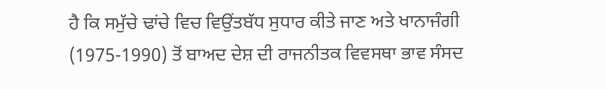ਹੈ ਕਿ ਸਮੁੱਚੇ ਢਾਂਚੇ ਵਿਚ ਵਿਉਂਤਬੱਧ ਸੁਧਾਰ ਕੀਤੇ ਜਾਣ ਅਤੇ ਖਾਨਾਜੰਗੀ (1975-1990) ਤੋਂ ਬਾਅਦ ਦੇਸ਼ ਦੀ ਰਾਜਨੀਤਕ ਵਿਵਸਥਾ ਭਾਵ ਸੰਸਦ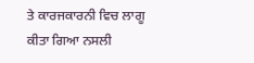ਤੇ ਕਾਰਜਕਾਰਨੀ ਵਿਚ ਲਾਗੂ ਕੀਤਾ ਗਿਆ ਨਸਲੀ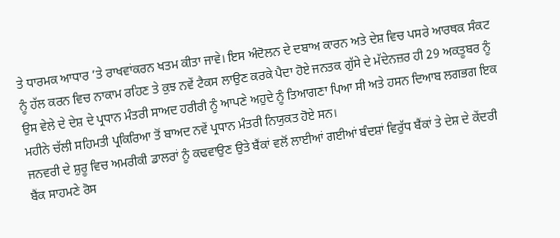ਤੇ ਧਾਰਮਕ ਆਧਾਰ ’ਤੇ ਰਾਖਵਾਂਕਰਨ ਖਤਮ ਕੀਤਾ ਜਾਵੇ। ਇਸ ਅੰਦੋਲਨ ਦੇ ਦਬਾਅ ਕਾਰਨ ਅਤੇ ਦੇਸ਼ ਵਿਚ ਪਸਰੇ ਆਰਥਕ ਸੰਕਟ ਨੂੰ ਹੱਲ ਕਰਨ ਵਿਚ ਨਾਕਾਮ ਰਹਿਣ ਤੇ ਕੁਝ ਨਵੇਂ ਟੈਕਸ ਲਾਉਣ ਕਰਕੇ ਪੈਦਾ ਹੋਏ ਜਨਤਕ ਗੁੱਸੇ ਦੇ ਮੱਦੇਨਜ਼ਰ ਹੀ 29 ਅਕਤੂਬਰ ਨੂੰ ਉਸ ਵੇਲੇ ਦੇ ਦੇਸ਼ ਦੇ ਪ੍ਰਧਾਨ ਮੰਤਰੀ ਸਾਅਦ ਹਰੀਰੀ ਨੂੰ ਆਪਣੇ ਅਹੁਦੇ ਨੂੰ ਤਿਆਗਣਾ ਪਿਆ ਸੀ ਅਤੇ ਹਸਨ ਦਿਆਬ ਲਗਭਗ ਇਕ ਮਹੀਨੇ ਚੱਲੀ ਸਹਿਮਤੀ ਪ੍ਰਕਿਰਿਆ ਤੋਂ ਬਾਅਦ ਨਵੇਂ ਪ੍ਰਧਾਨ ਮੰਤਰੀ ਨਿਯੁਕਤ ਹੋਏ ਸਨ।
ਜਨਵਰੀ ਦੇ ਸ਼ੁਰੂ ਵਿਚ ਅਮਰੀਕੀ ਡਾਲਰਾਂ ਨੂੰ ਕਢਵਾਉਣ ਉਤੇ ਬੈਂਕਾਂ ਵਲੋਂ ਲਾਈਆਂ ਗਈਆਂ ਬੰਦਸ਼ਾਂ ਵਿਰੁੱਧ ਬੈਂਕਾਂ ਤੇ ਦੇਸ਼ ਦੇ ਕੇਂਦਰੀ ਬੈਂਕ ਸਾਹਮਣੇ ਰੋਸ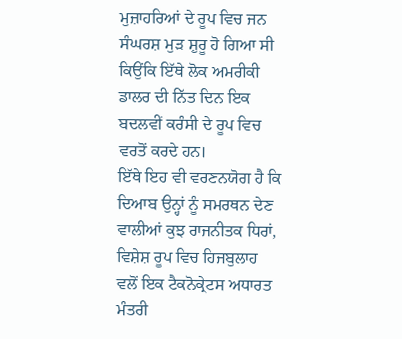ਮੁਜ਼ਾਹਰਿਆਂ ਦੇ ਰੂਪ ਵਿਚ ਜਨ ਸੰਘਰਸ਼ ਮੁੜ ਸ਼ੁਰੂ ਹੋ ਗਿਆ ਸੀ ਕਿਉਂਕਿ ਇੱਥੇ ਲੋਕ ਅਮਰੀਕੀ ਡਾਲਰ ਦੀ ਨਿੱਤ ਦਿਨ ਇਕ ਬਦਲਵੀਂ ਕਰੰਸੀ ਦੇ ਰੂਪ ਵਿਚ ਵਰਤੋਂ ਕਰਦੇ ਹਨ।
ਇੱਥੇ ਇਹ ਵੀ ਵਰਣਨਯੋਗ ਹੈ ਕਿ ਦਿਆਬ ਉਨ੍ਹਾਂ ਨੂੰ ਸਮਰਥਨ ਦੇਣ ਵਾਲੀਆਂ ਕੁਝ ਰਾਜਨੀਤਕ ਧਿਰਾਂ, ਵਿਸ਼ੇਸ਼ ਰੂਪ ਵਿਚ ਹਿਜਬੁਲਾਹ ਵਲੋਂ ਇਕ ਟੈਕਨੋਕ੍ਰੇਟਸ ਅਧਾਰਤ ਮੰਤਰੀ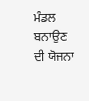ਮੰਡਲ ਬਨਾਉਣ ਦੀ ਯੋਜਨਾ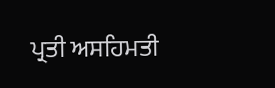ਪ੍ਰਤੀ ਅਸਹਿਮਤੀ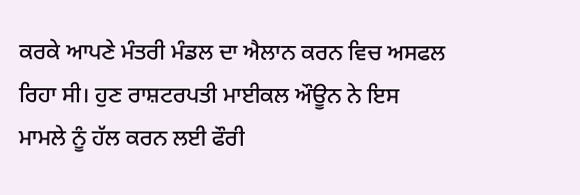ਕਰਕੇ ਆਪਣੇ ਮੰਤਰੀ ਮੰਡਲ ਦਾ ਐਲਾਨ ਕਰਨ ਵਿਚ ਅਸਫਲ ਰਿਹਾ ਸੀ। ਹੁਣ ਰਾਸ਼ਟਰਪਤੀ ਮਾਈਕਲ ਔਊਨ ਨੇ ਇਸ ਮਾਮਲੇ ਨੂੰ ਹੱਲ ਕਰਨ ਲਈ ਫੌਰੀ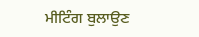ਮੀਟਿੰਗ ਬੁਲਾਉਣ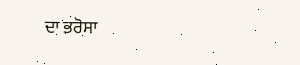ਦਾ ਭਰੋਸਾ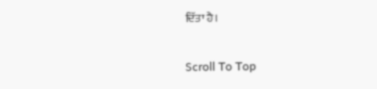ਦਿੱਤਾ ਹੈ।

Scroll To Top